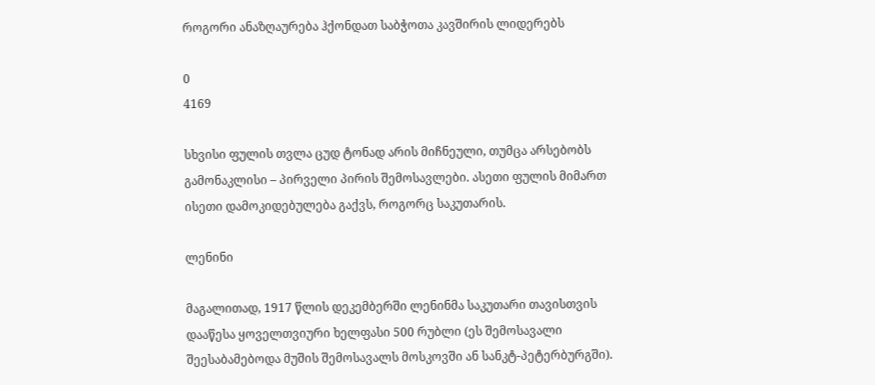როგორი ანაზღაურება ჰქონდათ საბჭოთა კავშირის ლიდერებს

0
4169

სხვისი ფულის თვლა ცუდ ტონად არის მიჩნეული, თუმცა არსებობს გამონაკლისი – პირველი პირის შემოსავლები. ასეთი ფულის მიმართ ისეთი დამოკიდებულება გაქვს, როგორც საკუთარის.

ლენინი

მაგალითად, 1917 წლის დეკემბერში ლენინმა საკუთარი თავისთვის დააწესა ყოველთვიური ხელფასი 500 რუბლი (ეს შემოსავალი შეესაბამებოდა მუშის შემოსავალს მოსკოვში ან სანკტ-პეტერბურგში).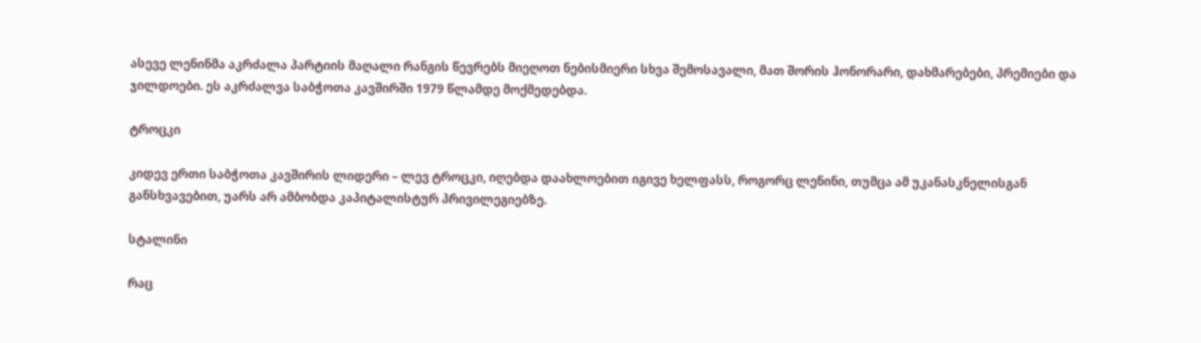ასევე ლენინმა აკრძალა პარტიის მაღალი რანგის წევრებს მიეღოთ ნებისმიერი სხვა შემოსავალი, მათ შორის ჰონორარი, დახმარებები, პრემიები და ჯილდოები. ეს აკრძალვა საბჭოთა კავშირში 1979 წლამდე მოქმედებდა.

ტროცკი

კიდევ ერთი საბჭოთა კავშირის ლიდერი – ლევ ტროცკი, იღებდა დაახლოებით იგივე ხელფასს, როგორც ლენინი, თუმცა ამ უკანასკნელისგან განსხვავებით, უარს არ ამბობდა კაპიტალისტურ პრივილეგიებზე.

სტალინი

რაც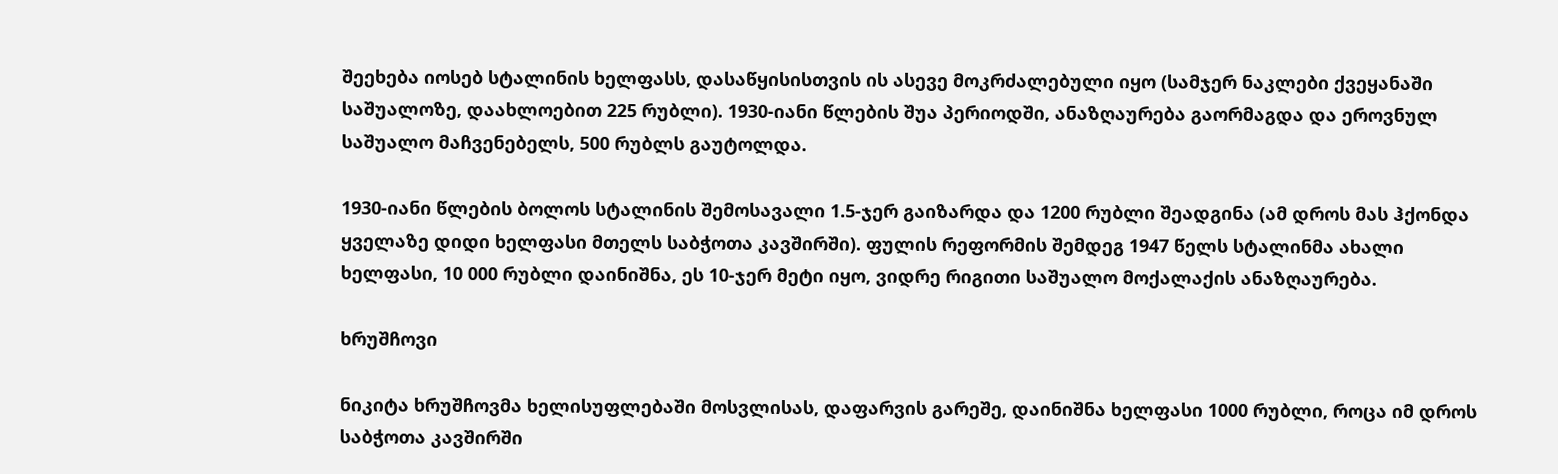შეეხება იოსებ სტალინის ხელფასს, დასაწყისისთვის ის ასევე მოკრძალებული იყო (სამჯერ ნაკლები ქვეყანაში საშუალოზე, დაახლოებით 225 რუბლი). 1930-იანი წლების შუა პერიოდში, ანაზღაურება გაორმაგდა და ეროვნულ საშუალო მაჩვენებელს, 500 რუბლს გაუტოლდა.

1930-იანი წლების ბოლოს სტალინის შემოსავალი 1.5-ჯერ გაიზარდა და 1200 რუბლი შეადგინა (ამ დროს მას ჰქონდა ყველაზე დიდი ხელფასი მთელს საბჭოთა კავშირში). ფულის რეფორმის შემდეგ 1947 წელს სტალინმა ახალი ხელფასი, 10 000 რუბლი დაინიშნა, ეს 10-ჯერ მეტი იყო, ვიდრე რიგითი საშუალო მოქალაქის ანაზღაურება.

ხრუშჩოვი

ნიკიტა ხრუშჩოვმა ხელისუფლებაში მოსვლისას, დაფარვის გარეშე, დაინიშნა ხელფასი 1000 რუბლი, როცა იმ დროს საბჭოთა კავშირში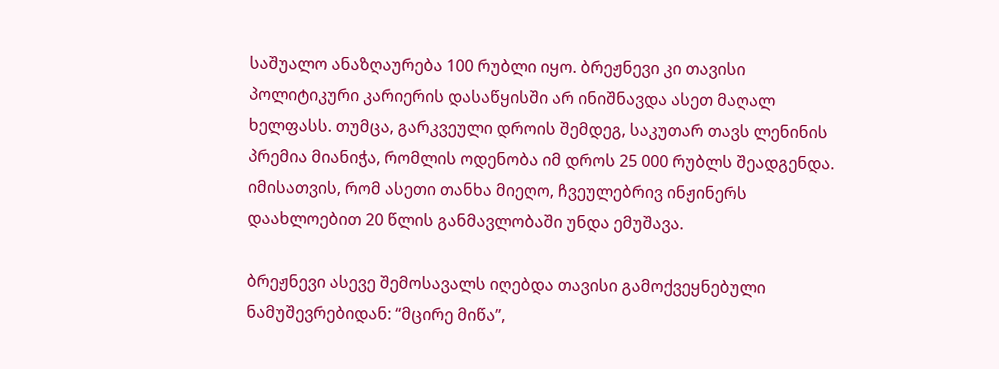საშუალო ანაზღაურება 100 რუბლი იყო. ბრეჟნევი კი თავისი პოლიტიკური კარიერის დასაწყისში არ ინიშნავდა ასეთ მაღალ ხელფასს. თუმცა, გარკვეული დროის შემდეგ, საკუთარ თავს ლენინის პრემია მიანიჭა, რომლის ოდენობა იმ დროს 25 000 რუბლს შეადგენდა. იმისათვის, რომ ასეთი თანხა მიეღო, ჩვეულებრივ ინჟინერს დაახლოებით 20 წლის განმავლობაში უნდა ემუშავა.

ბრეჟნევი ასევე შემოსავალს იღებდა თავისი გამოქვეყნებული ნამუშევრებიდან: “მცირე მიწა”,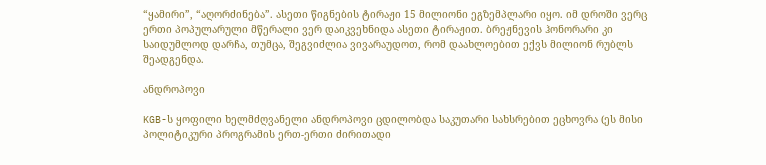“ყამირი”, “აღორძინება”. ასეთი წიგნების ტირაჟი 15 მილიონი ეგზემპლარი იყო. იმ დროში ვერც ერთი პოპულარული მწერალი ვერ დაიკვეხნიდა ასეთი ტირაჟით. ბრეჟნევის ჰონორარი კი საიდუმლოდ დარჩა, თუმცა, შეგვიძლია ვივარაუდოთ, რომ დაახლოებით ექვს მილიონ რუბლს შეადგენდა.

ანდროპოვი

KGB-ს ყოფილი ხელმძღვანელი ანდროპოვი ცდილობდა საკუთარი სახსრებით ეცხოვრა (ეს მისი პოლიტიკური პროგრამის ერთ-ერთი ძირითადი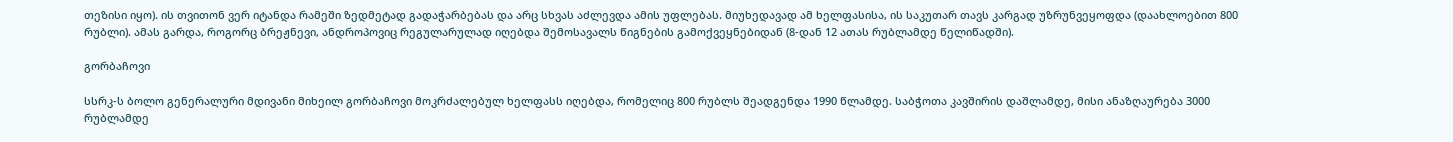თეზისი იყო). ის თვითონ ვერ იტანდა რამეში ზედმეტად გადაჭარბებას და არც სხვას აძლევდა ამის უფლებას. მიუხედავად ამ ხელფასისა, ის საკუთარ თავს კარგად უზრუნვეყოფდა (დაახლოებით 800 რუბლი). ამას გარდა, როგორც ბრეჟნევი, ანდროპოვიც რეგულარულად იღებდა შემოსავალს წიგნების გამოქვეყნებიდან (8-დან 12 ათას რუბლამდე წელიწადში).

გორბაჩოვი

სსრკ-ს ბოლო გენერალური მდივანი მიხეილ გორბაჩოვი მოკრძალებულ ხელფასს იღებდა, რომელიც 800 რუბლს შეადგენდა 1990 წლამდე. საბჭოთა კავშირის დაშლამდე, მისი ანაზღაურება 3000 რუბლამდე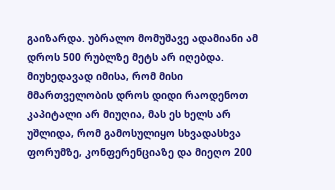გაიზარდა. უბრალო მომუშავე ადამიანი ამ დროს 500 რუბლზე მეტს არ იღებდა. მიუხედავად იმისა, რომ მისი მმართველობის დროს დიდი რაოდენოთ კაპიტალი არ მიუღია, მას ეს ხელს არ უშლიდა, რომ გამოსულიყო სხვადასხვა ფორუმზე, კონფერენციაზე და მიეღო 200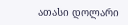ათასი დოლარი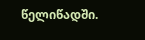წელიწადში.